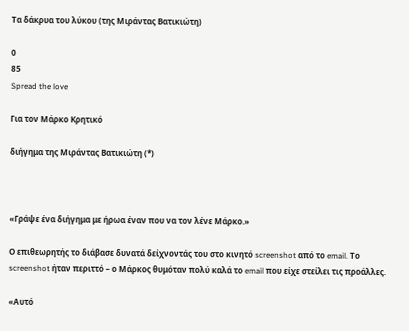Τα δάκρυα του λύκου (της Μιράντας Βατικιώτη)

0
85
Spread the love

Για τον Μάρκο Κρητικό

διήγημα της Μιράντας Βατικιώτη (*)



«Γράψε ένα διήγημα με ήρωα έναν που να τον λένε Μάρκο.»

Ο επιθεωρητής το διάβασε δυνατά δείχνοντάς του στο κινητό screenshot από το email. Το screenshot ήταν περιττό – ο Μάρκος θυμόταν πολύ καλά το email που είχε στείλει τις προάλλες.

«Αυτό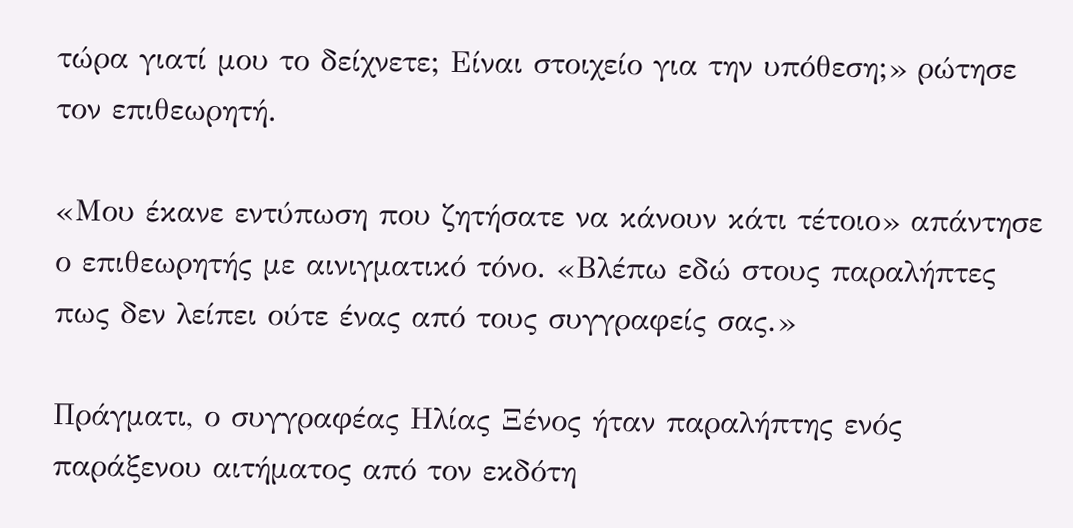τώρα γιατί μου το δείχνετε; Είναι στοιχείο για την υπόθεση;» ρώτησε τον επιθεωρητή.

«Μου έκανε εντύπωση που ζητήσατε να κάνουν κάτι τέτοιο» απάντησε ο επιθεωρητής με αινιγματικό τόνο. «Βλέπω εδώ στους παραλήπτες πως δεν λείπει ούτε ένας από τους συγγραφείς σας.»

Πράγματι, ο συγγραφέας Ηλίας Ξένος ήταν παραλήπτης ενός παράξενου αιτήματος από τον εκδότη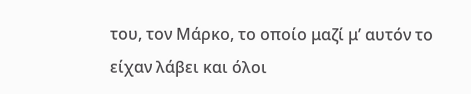του, τον Μάρκο, το οποίο μαζί μ’ αυτόν το είχαν λάβει και όλοι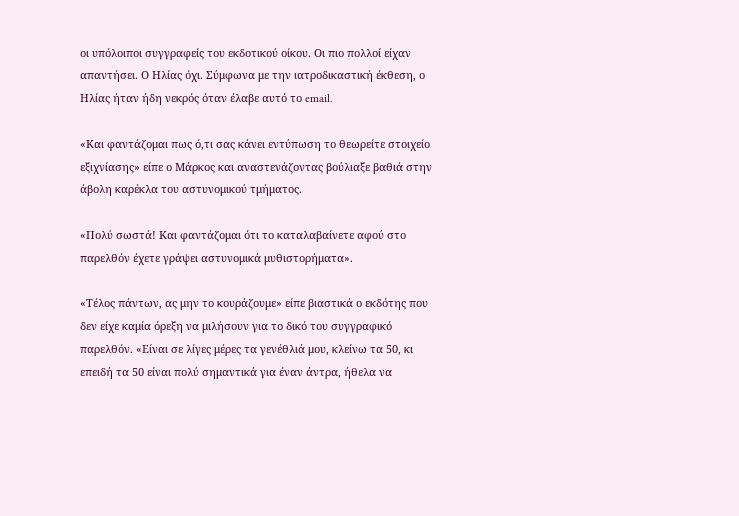οι υπόλοιποι συγγραφείς του εκδοτικού οίκου. Οι πιο πολλοί είχαν απαντήσει. Ο Ηλίας όχι. Σύμφωνα με την ιατροδικαστική έκθεση, ο Ηλίας ήταν ήδη νεκρός όταν έλαβε αυτό το email.

«Και φαντάζομαι πως ό,τι σας κάνει εντύπωση το θεωρείτε στοιχείο εξιχνίασης» είπε ο Μάρκος και αναστενάζοντας βούλιαξε βαθιά στην άβολη καρέκλα του αστυνομικού τμήματος.

«Πολύ σωστά! Και φαντάζομαι ότι το καταλαβαίνετε αφού στο παρελθόν έχετε γράψει αστυνομικά μυθιστορήματα».

«Τέλος πάντων, ας μην το κουράζουμε» είπε βιαστικά ο εκδότης που δεν είχε καμία όρεξη να μιλήσουν για το δικό του συγγραφικό παρελθόν. «Είναι σε λίγες μέρες τα γενέθλιά μου, κλείνω τα 50, κι επειδή τα 50 είναι πολύ σημαντικά για έναν άντρα, ήθελα να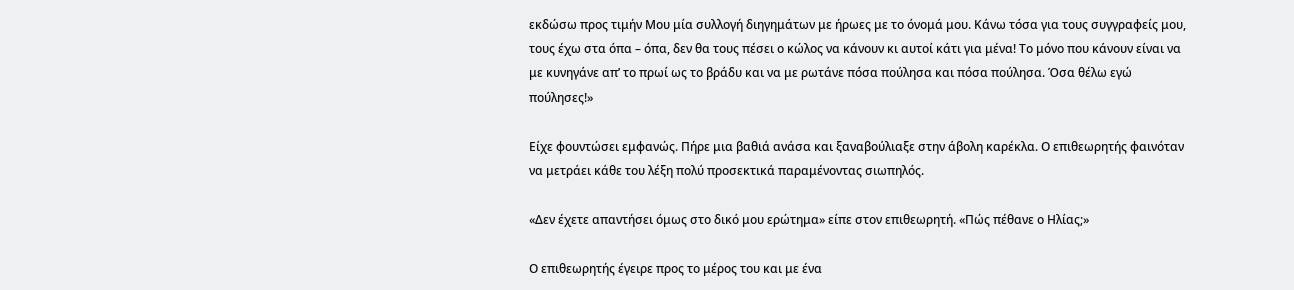εκδώσω προς τιμήν Mου μία συλλογή διηγημάτων με ήρωες με το όνομά μου. Κάνω τόσα για τους συγγραφείς μου, τους έχω στα όπα – όπα, δεν θα τους πέσει ο κώλος να κάνουν κι αυτοί κάτι για μένα! Το μόνο που κάνουν είναι να με κυνηγάνε απ’ το πρωί ως το βράδυ και να με ρωτάνε πόσα πούλησα και πόσα πούλησα. Όσα θέλω εγώ πούλησες!»

Είχε φουντώσει εμφανώς. Πήρε μια βαθιά ανάσα και ξαναβούλιαξε στην άβολη καρέκλα. Ο επιθεωρητής φαινόταν να μετράει κάθε του λέξη πολύ προσεκτικά παραμένοντας σιωπηλός.

«Δεν έχετε απαντήσει όμως στο δικό μου ερώτημα» είπε στον επιθεωρητή. «Πώς πέθανε ο Ηλίας;»

Ο επιθεωρητής έγειρε προς το μέρος του και με ένα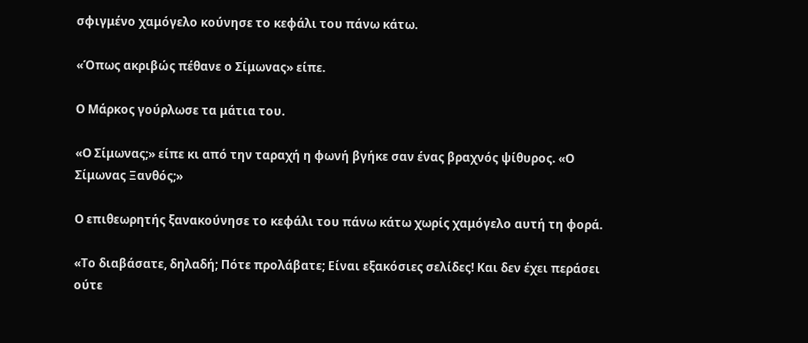σφιγμένο χαμόγελο κούνησε το κεφάλι του πάνω κάτω.

«Όπως ακριβώς πέθανε ο Σίμωνας» είπε.

Ο Μάρκος γούρλωσε τα μάτια του.

«Ο Σίμωνας;» είπε κι από την ταραχή η φωνή βγήκε σαν ένας βραχνός ψίθυρος. «Ο Σίμωνας Ξανθός;»

Ο επιθεωρητής ξανακούνησε το κεφάλι του πάνω κάτω χωρίς χαμόγελο αυτή τη φορά.

«Το διαβάσατε, δηλαδή; Πότε προλάβατε; Είναι εξακόσιες σελίδες! Και δεν έχει περάσει ούτε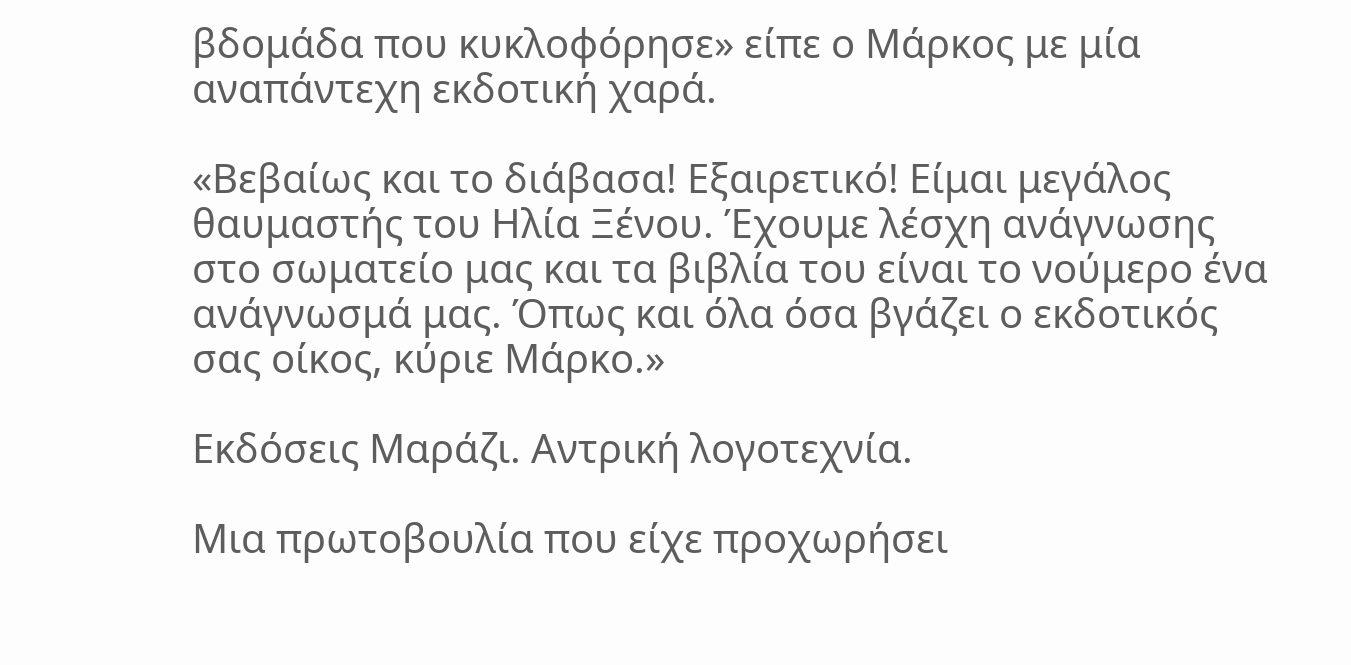βδομάδα που κυκλοφόρησε» είπε ο Μάρκος με μία αναπάντεχη εκδοτική χαρά.

«Βεβαίως και το διάβασα! Εξαιρετικό! Είμαι μεγάλος θαυμαστής του Ηλία Ξένου. Έχουμε λέσχη ανάγνωσης στο σωματείο μας και τα βιβλία του είναι το νούμερο ένα ανάγνωσμά μας. Όπως και όλα όσα βγάζει ο εκδοτικός σας οίκος, κύριε Μάρκο.»

Εκδόσεις Μαράζι. Αντρική λογοτεχνία.

Μια πρωτοβουλία που είχε προχωρήσει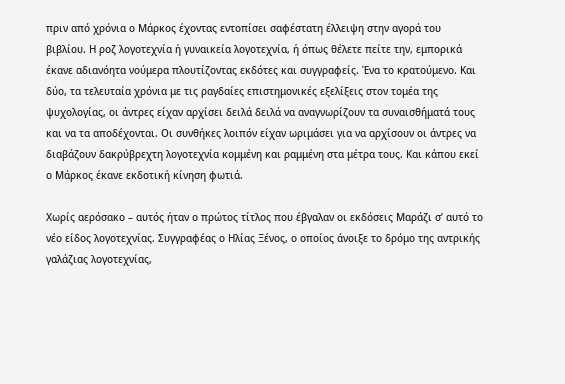πριν από χρόνια ο Μάρκος έχοντας εντοπίσει σαφέστατη έλλειψη στην αγορά του βιβλίου. Η ροζ λογοτεχνία ή γυναικεία λογοτεχνία, ή όπως θέλετε πείτε την, εμπορικά έκανε αδιανόητα νούμερα πλουτίζοντας εκδότες και συγγραφείς. Ένα το κρατούμενο. Και δύο, τα τελευταία χρόνια με τις ραγδαίες επιστημονικές εξελίξεις στον τομέα της ψυχολογίας, οι άντρες είχαν αρχίσει δειλά δειλά να αναγνωρίζουν τα συναισθήματά τους και να τα αποδέχονται. Οι συνθήκες λοιπόν είχαν ωριμάσει για να αρχίσουν οι άντρες να διαβάζουν δακρύβρεχτη λογοτεχνία κομμένη και ραμμένη στα μέτρα τους. Και κάπου εκεί ο Μάρκος έκανε εκδοτική κίνηση φωτιά.

Χωρίς αερόσακο – αυτός ήταν ο πρώτος τίτλος που έβγαλαν οι εκδόσεις Μαράζι σ’ αυτό το νέο είδος λογοτεχνίας. Συγγραφέας ο Ηλίας Ξένος, ο οποίος άνοιξε το δρόμο της αντρικής γαλάζιας λογοτεχνίας,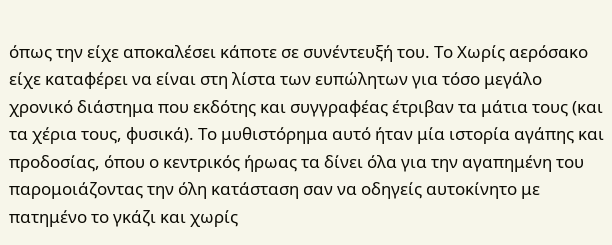όπως την είχε αποκαλέσει κάποτε σε συνέντευξή του. Το Χωρίς αερόσακο είχε καταφέρει να είναι στη λίστα των ευπώλητων για τόσο μεγάλο χρονικό διάστημα που εκδότης και συγγραφέας έτριβαν τα μάτια τους (και τα χέρια τους, φυσικά). Το μυθιστόρημα αυτό ήταν μία ιστορία αγάπης και προδοσίας, όπου ο κεντρικός ήρωας τα δίνει όλα για την αγαπημένη του παρομοιάζοντας την όλη κατάσταση σαν να οδηγείς αυτοκίνητο με πατημένο το γκάζι και χωρίς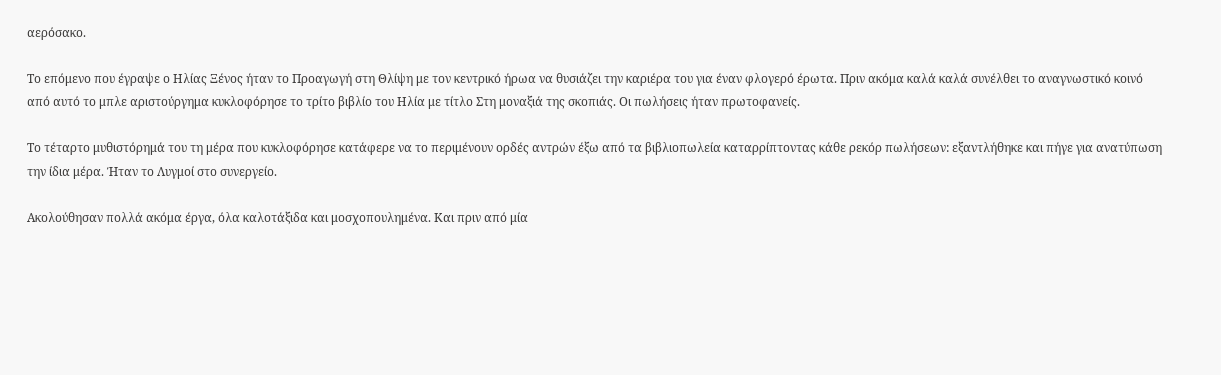αερόσακο.

Το επόμενο που έγραψε ο Ηλίας Ξένος ήταν το Προαγωγή στη Θλίψη με τον κεντρικό ήρωα να θυσιάζει την καριέρα του για έναν φλογερό έρωτα. Πριν ακόμα καλά καλά συνέλθει το αναγνωστικό κοινό από αυτό το μπλε αριστούργημα κυκλοφόρησε το τρίτο βιβλίο του Ηλία με τίτλο Στη μοναξιά της σκοπιάς. Οι πωλήσεις ήταν πρωτοφανείς.

Το τέταρτο μυθιστόρημά του τη μέρα που κυκλοφόρησε κατάφερε να το περιμένουν ορδές αντρών έξω από τα βιβλιοπωλεία καταρρίπτοντας κάθε ρεκόρ πωλήσεων: εξαντλήθηκε και πήγε για ανατύπωση την ίδια μέρα. Ήταν το Λυγμοί στο συνεργείο.

Ακολούθησαν πολλά ακόμα έργα, όλα καλοτάξιδα και μοσχοπουλημένα. Και πριν από μία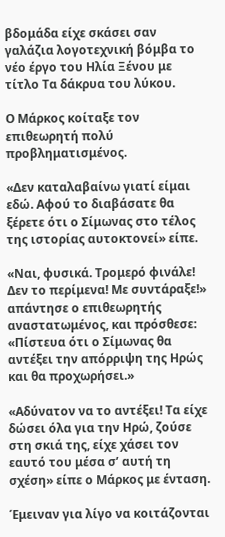βδομάδα είχε σκάσει σαν γαλάζια λογοτεχνική βόμβα το νέο έργο του Ηλία Ξένου με τίτλο Τα δάκρυα του λύκου.

Ο Μάρκος κοίταξε τον επιθεωρητή πολύ προβληματισμένος.

«Δεν καταλαβαίνω γιατί είμαι εδώ. Αφού το διαβάσατε θα ξέρετε ότι ο Σίμωνας στο τέλος της ιστορίας αυτοκτονεί» είπε.

«Ναι, φυσικά. Τρομερό φινάλε! Δεν το περίμενα! Με συντάραξε!» απάντησε ο επιθεωρητής αναστατωμένος, και πρόσθεσε: «Πίστευα ότι ο Σίμωνας θα αντέξει την απόρριψη της Ηρώς και θα προχωρήσει.»

«Αδύνατον να το αντέξει! Τα είχε δώσει όλα για την Ηρώ, ζούσε στη σκιά της, είχε χάσει τον εαυτό του μέσα σ’ αυτή τη σχέση» είπε ο Μάρκος με ένταση.

Έμειναν για λίγο να κοιτάζονται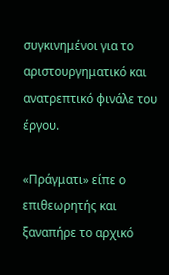συγκινημένοι για το αριστουργηματικό και ανατρεπτικό φινάλε του έργου.

«Πράγματι» είπε ο επιθεωρητής και ξαναπήρε το αρχικό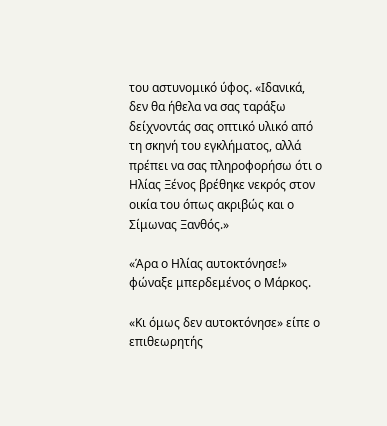του αστυνομικό ύφος. «Ιδανικά, δεν θα ήθελα να σας ταράξω δείχνοντάς σας οπτικό υλικό από τη σκηνή του εγκλήματος, αλλά πρέπει να σας πληροφορήσω ότι ο Ηλίας Ξένος βρέθηκε νεκρός στον οικία του όπως ακριβώς και ο Σίμωνας Ξανθός.»

«Άρα ο Ηλίας αυτοκτόνησε!» φώναξε μπερδεμένος ο Μάρκος.

«Κι όμως δεν αυτοκτόνησε» είπε ο επιθεωρητής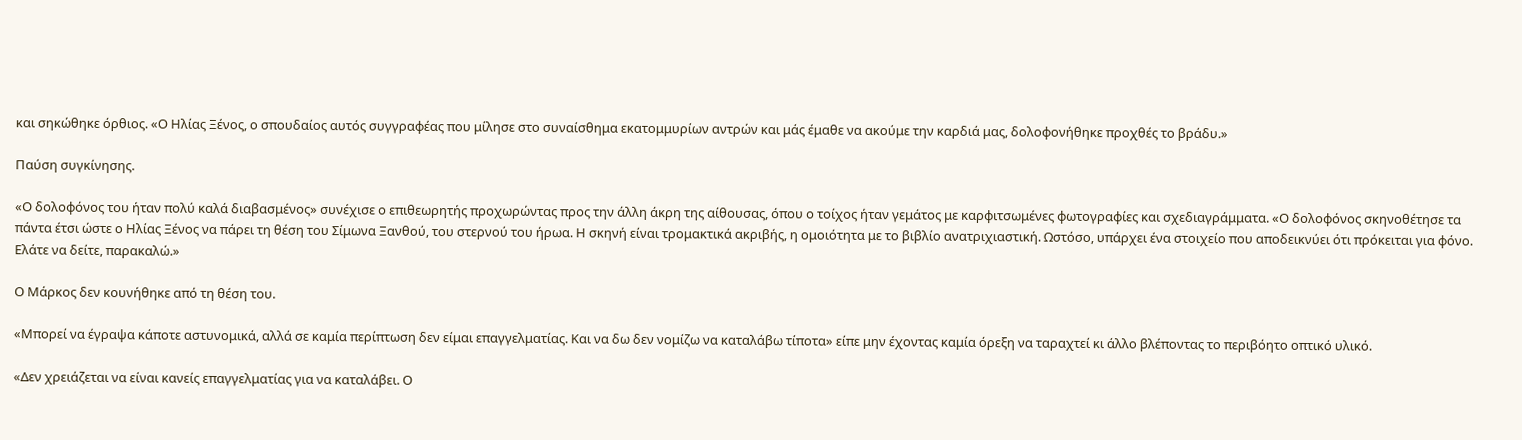και σηκώθηκε όρθιος. «Ο Ηλίας Ξένος, ο σπουδαίος αυτός συγγραφέας που μίλησε στο συναίσθημα εκατομμυρίων αντρών και μάς έμαθε να ακούμε την καρδιά μας, δολοφονήθηκε προχθές το βράδυ.»

Παύση συγκίνησης.

«Ο δολοφόνος του ήταν πολύ καλά διαβασμένος» συνέχισε ο επιθεωρητής προχωρώντας προς την άλλη άκρη της αίθουσας, όπου ο τοίχος ήταν γεμάτος με καρφιτσωμένες φωτογραφίες και σχεδιαγράμματα. «Ο δολοφόνος σκηνοθέτησε τα πάντα έτσι ώστε ο Ηλίας Ξένος να πάρει τη θέση του Σίμωνα Ξανθού, του στερνού του ήρωα. Η σκηνή είναι τρομακτικά ακριβής, η ομοιότητα με το βιβλίο ανατριχιαστική. Ωστόσο, υπάρχει ένα στοιχείο που αποδεικνύει ότι πρόκειται για φόνο. Ελάτε να δείτε, παρακαλώ.»

Ο Μάρκος δεν κουνήθηκε από τη θέση του.

«Μπορεί να έγραψα κάποτε αστυνομικά, αλλά σε καμία περίπτωση δεν είμαι επαγγελματίας. Και να δω δεν νομίζω να καταλάβω τίποτα» είπε μην έχοντας καμία όρεξη να ταραχτεί κι άλλο βλέποντας το περιβόητο οπτικό υλικό.

«Δεν χρειάζεται να είναι κανείς επαγγελματίας για να καταλάβει. Ο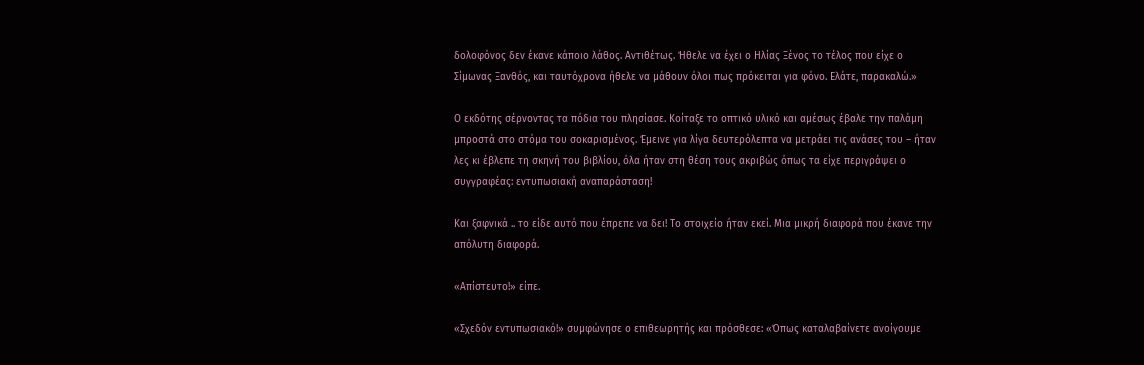δολοφόνος δεν έκανε κάποιο λάθος. Αντιθέτως. Ήθελε να έχει ο Ηλίας Ξένος το τέλος που είχε ο Σίμωνας Ξανθός, και ταυτόχρονα ήθελε να μάθουν όλοι πως πρόκειται για φόνο. Ελάτε, παρακαλώ.»

Ο εκδότης σέρνοντας τα πόδια του πλησίασε. Κοίταξε το οπτικό υλικό και αμέσως έβαλε την παλάμη μπροστά στο στόμα του σοκαρισμένος. Έμεινε για λίγα δευτερόλεπτα να μετράει τις ανάσες του – ήταν λες κι έβλεπε τη σκηνή του βιβλίου, όλα ήταν στη θέση τους ακριβώς όπως τα είχε περιγράψει ο συγγραφέας: εντυπωσιακή αναπαράσταση!

Και ξαφνικά .. το είδε αυτό που έπρεπε να δει! Το στοιχείο ήταν εκεί. Μια μικρή διαφορά που έκανε την απόλυτη διαφορά.

«Απίστευτο!» είπε.

«Σχεδόν εντυπωσιακό!» συμφώνησε ο επιθεωρητής και πρόσθεσε: «Όπως καταλαβαίνετε ανοίγουμε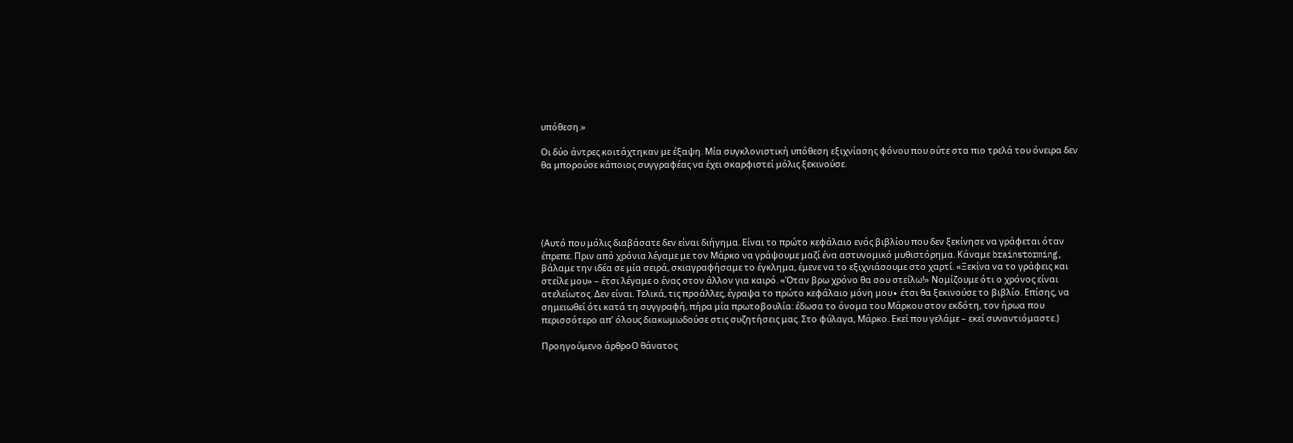υπόθεση.»

Οι δύο άντρες κοιτάχτηκαν με έξαψη. Μία συγκλονιστική υπόθεση εξιχνίασης φόνου που ούτε στα πιο τρελά του όνειρα δεν θα μπορούσε κάποιος συγγραφέας να έχει σκαρφιστεί μόλις ξεκινούσε.





(Αυτό που μόλις διαβάσατε δεν είναι διήγημα. Είναι το πρώτο κεφάλαιο ενός βιβλίου που δεν ξεκίνησε να γράφεται όταν έπρεπε. Πριν από χρόνια λέγαμε με τον Μάρκο να γράψουμε μαζί ένα αστυνομικό μυθιστόρημα. Κάναμε brainstorming, βάλαμε την ιδέα σε μία σειρά, σκιαγραφήσαμε το έγκλημα, έμενε να το εξιχνιάσουμε στο χαρτί. «Ξεκίνα να το γράφεις και στείλε μου» – έτσι λέγαμε ο ένας στον άλλον για καιρό. «Όταν βρω χρόνο θα σου στείλω!» Νομίζουμε ότι ο χρόνος είναι ατελείωτος. Δεν είναι. Τελικά, τις προάλλες, έγραψα το πρώτο κεφάλαιο μόνη μου∙ έτσι θα ξεκινούσε το βιβλίο. Επίσης, να σημειωθεί ότι κατά τη συγγραφή, πήρα μία πρωτοβουλία: έδωσα το όνομα του Μάρκου στον εκδότη, τον ήρωα που περισσότερο απ’ όλους διακωμωδούσε στις συζητήσεις μας. Στο φύλαγα, Μάρκο. Εκεί που γελάμε – εκεί συναντιόμαστε.)

Προηγούμενο άρθροΟ θάνατος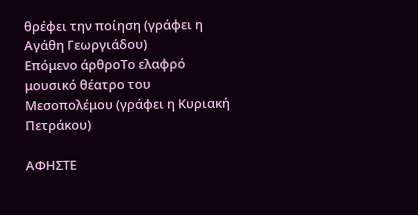θρέφει την ποίηση (γράφει η Αγάθη Γεωργιάδου)
Επόμενο άρθροΤο ελαφρό μουσικό θέατρο του Μεσοπολέμου (γράφει η Κυριακή Πετράκου)

ΑΦΗΣΤΕ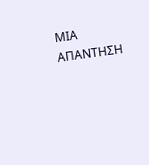ΜΙΑ ΑΠΑΝΤΗΣΗ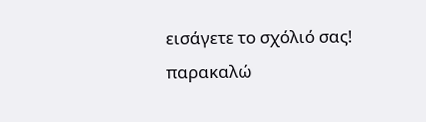εισάγετε το σχόλιό σας!
παρακαλώ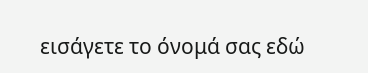εισάγετε το όνομά σας εδώ